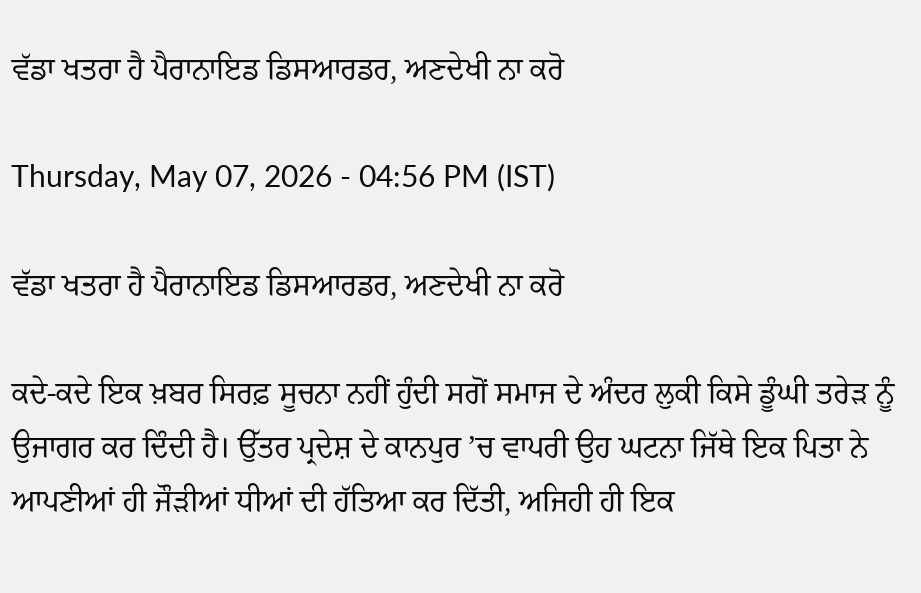ਵੱਡਾ ਖਤਰਾ ਹੈ ਪੈਰਾਨਾਇਡ ਡਿਸਆਰਡਰ, ਅਣਦੇਖੀ ਨਾ ਕਰੋ

Thursday, May 07, 2026 - 04:56 PM (IST)

ਵੱਡਾ ਖਤਰਾ ਹੈ ਪੈਰਾਨਾਇਡ ਡਿਸਆਰਡਰ, ਅਣਦੇਖੀ ਨਾ ਕਰੋ

ਕਦੇ-ਕਦੇ ਇਕ ਖ਼ਬਰ ਸਿਰਫ਼ ਸੂਚਨਾ ਨਹੀਂ ਹੁੰਦੀ ਸਗੋਂ ਸਮਾਜ ਦੇ ਅੰਦਰ ਲੁਕੀ ਕਿਸੇ ਡੂੰਘੀ ਤਰੇੜ ਨੂੰ ਉਜਾਗਰ ਕਰ ਦਿੰਦੀ ਹੈ। ਉੱਤਰ ਪ੍ਰਦੇਸ਼ ਦੇ ਕਾਨਪੁਰ ’ਚ ਵਾਪਰੀ ਉਹ ਘਟਨਾ ਜਿੱਥੇ ਇਕ ਪਿਤਾ ਨੇ ਆਪਣੀਆਂ ਹੀ ਜੌੜੀਆਂ ਧੀਆਂ ਦੀ ਹੱਤਿਆ ਕਰ ਦਿੱਤੀ, ਅਜਿਹੀ ਹੀ ਇਕ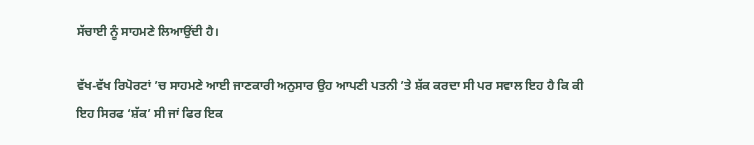ਸੱਚਾਈ ਨੂੰ ਸਾਹਮਣੇ ਲਿਆਉਂਦੀ ਹੈ।

ਵੱਖ-ਵੱਖ ਰਿਪੋਰਟਾਂ ’ਚ ਸਾਹਮਣੇ ਆਈ ਜਾਣਕਾਰੀ ਅਨੁਸਾਰ ਉਹ ਆਪਣੀ ਪਤਨੀ ’ਤੇ ਸ਼ੱਕ ਕਰਦਾ ਸੀ ਪਰ ਸਵਾਲ ਇਹ ਹੈ ਕਿ ਕੀ ਇਹ ਸਿਰਫ ‘ਸ਼ੱਕ’ ਸੀ ਜਾਂ ਫਿਰ ਇਕ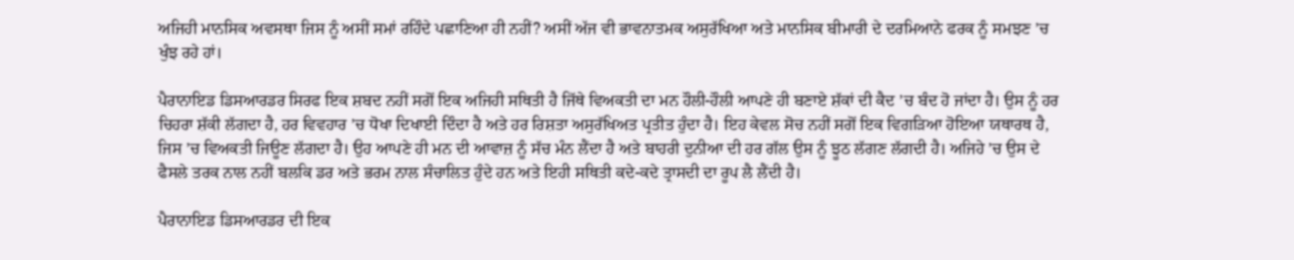ਅਜਿਹੀ ਮਾਨਸਿਕ ਅਵਸਥਾ ਜਿਸ ਨੂੰ ਅਸੀਂ ਸਮਾਂ ਰਹਿੰਦੇ ਪਛਾਣਿਆ ਹੀ ਨਹੀਂ? ਅਸੀਂ ਅੱਜ ਵੀ ਭਾਵਨਾਤਮਕ ਅਸੁਰੱਖਿਆ ਅਤੇ ਮਾਨਸਿਕ ਬੀਮਾਰੀ ਦੇ ਦਰਮਿਆਨੇ ਫਰਕ ਨੂੰ ਸਮਝਣ ’ਚ ਖੁੰਝ ਰਹੇ ਹਾਂ।

ਪੈਰਾਨਾਇਡ ਡਿਸਆਰਡਰ ਸਿਰਫ ਇਕ ਸ਼ਬਦ ਨਹੀਂ ਸਗੋਂ ਇਕ ਅਜਿਹੀ ਸਥਿਤੀ ਹੈ ਜਿੱਥੇ ਵਿਅਕਤੀ ਦਾ ਮਨ ਹੌਲੀ-ਹੌਲੀ ਆਪਣੇ ਹੀ ਬਣਾਏ ਸ਼ੱਕਾਂ ਦੀ ਕੈਦ ’ਚ ਬੰਦ ਹੋ ਜਾਂਦਾ ਹੈ। ਉਸ ਨੂੰ ਹਰ ਚਿਹਰਾ ਸ਼ੱਕੀ ਲੱਗਦਾ ਹੈ, ਹਰ ਵਿਵਹਾਰ ’ਚ ਧੋਖਾ ਦਿਖਾਈ ਦਿੰਦਾ ਹੈ ਅਤੇ ਹਰ ਰਿਸ਼ਤਾ ਅਸੁਰੱਖਿਅਤ ਪ੍ਰਤੀਤ ਹੁੰਦਾ ਹੈ। ਇਹ ਕੇਵਲ ਸੋਚ ਨਹੀਂ ਸਗੋਂ ਇਕ ਵਿਗੜਿਆ ਹੋਇਆ ਯਥਾਰਥ ਹੈ, ਜਿਸ ’ਚ ਵਿਅਕਤੀ ਜਿਊਣ ਲੱਗਦਾ ਹੈ। ਉਹ ਆਪਣੇ ਹੀ ਮਨ ਦੀ ਆਵਾਜ਼ ਨੂੰ ਸੱਚ ਮੰਨ ਲੈਂਦਾ ਹੈ ਅਤੇ ਬਾਹਰੀ ਦੁਨੀਆ ਦੀ ਹਰ ਗੱਲ ਉਸ ਨੂੰ ਝੂਠ ਲੱਗਣ ਲੱਗਦੀ ਹੈ। ਅਜਿਹੇ ’ਚ ਉਸ ਦੇ ਫੈਸਲੇ ਤਰਕ ਨਾਲ ਨਹੀਂ ਬਲਕਿ ਡਰ ਅਤੇ ਭਰਮ ਨਾਲ ਸੰਚਾਲਿਤ ਹੁੰਦੇ ਹਨ ਅਤੇ ਇਹੀ ਸਥਿਤੀ ਕਦੇ-ਕਦੇ ਤ੍ਰਾਸਦੀ ਦਾ ਰੂਪ ਲੈ ਲੈਂਦੀ ਹੈ।

ਪੈਰਾਨਾਇਡ ਡਿਸਆਰਡਰ ਦੀ ਇਕ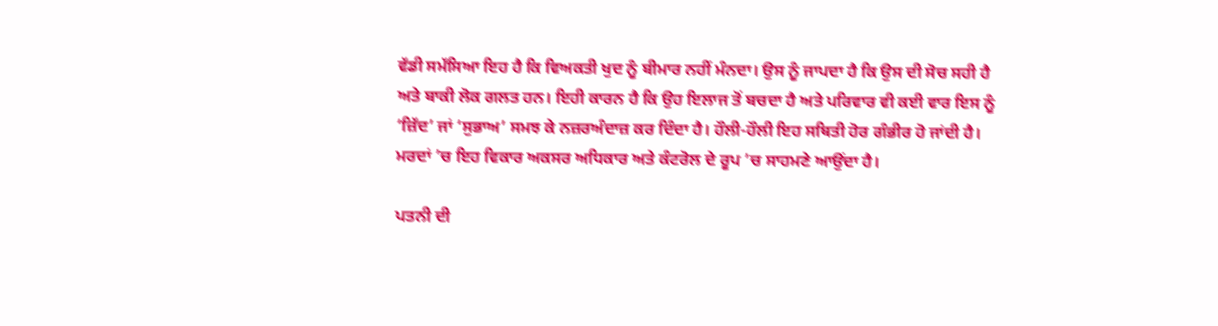ਵੱਡੀ ਸਮੱਸਿਆ ਇਹ ਹੈ ਕਿ ਵਿਅਕਤੀ ਖੁਦ ਨੂੰ ਬੀਮਾਰ ਨਹੀਂ ਮੰਨਦਾ। ਉਸ ਨੂੰ ਜਾਪਦਾ ਹੈ ਕਿ ਉਸ ਦੀ ਸੋਚ ਸਹੀ ਹੈ ਅਤੇ ਬਾਕੀ ਲੋਕ ਗਲਤ ਹਨ। ਇਹੀ ਕਾਰਨ ਹੈ ਕਿ ਉਹ ਇਲਾਜ ਤੋਂ ਬਚਦਾ ਹੈ ਅਤੇ ਪਰਿਵਾਰ ਵੀ ਕਈ ਵਾਰ ਇਸ ਨੂੰ ‘ਜ਼ਿੱਦ’ ਜਾਂ ‘ਸੁਭਾਅ’ ਸਮਝ ਕੇ ਨਜ਼ਰਅੰਦਾਜ਼ ਕਰ ਦਿੰਦਾ ਹੈ। ਹੌਲੀ-ਹੌਲੀ ਇਹ ਸਥਿਤੀ ਹੋਰ ਗੰਭੀਰ ਹੋ ਜਾਂਦੀ ਹੈ। ਮਰਦਾਂ ’ਚ ਇਹ ਵਿਕਾਰ ਅਕਸਰ ਅਧਿਕਾਰ ਅਤੇ ਕੰਟਰੋਲ ਦੇ ਰੂਪ ’ਚ ਸਾਹਮਣੇ ਆਉਂਦਾ ਹੈ।

ਪਤਨੀ ਦੀ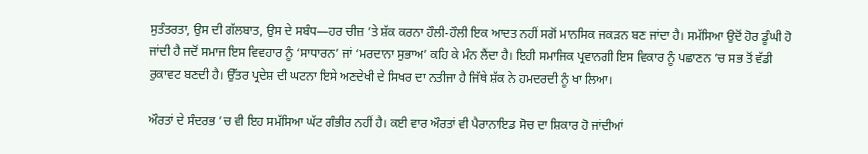ਸੁਤੰਤਰਤਾ, ਉਸ ਦੀ ਗੱਲਬਾਤ, ਉਸ ਦੇ ਸਬੰਧ—ਹਰ ਚੀਜ਼ ’ਤੇ ਸ਼ੱਕ ਕਰਨਾ ਹੌਲੀ-ਹੌਲੀ ਇਕ ਆਦਤ ਨਹੀਂ ਸਗੋਂ ਮਾਨਸਿਕ ਜਕੜਨ ਬਣ ਜਾਂਦਾ ਹੈ। ਸਮੱਸਿਆ ਉਦੋਂ ਹੋਰ ਡੂੰਘੀ ਹੋ ਜਾਂਦੀ ਹੈ ਜਦੋਂ ਸਮਾਜ ਇਸ ਵਿਵਹਾਰ ਨੂੰ ‘ਸਾਧਾਰਨ’ ਜਾਂ ‘ਮਰਦਾਨਾ ਸੁਭਾਅ’ ਕਹਿ ਕੇ ਮੰਨ ਲੈਂਦਾ ਹੈ। ਇਹੀ ਸਮਾਜਿਕ ਪ੍ਰਵਾਨਗੀ ਇਸ ਵਿਕਾਰ ਨੂੰ ਪਛਾਣਨ ’ਚ ਸਭ ਤੋਂ ਵੱਡੀ ਰੁਕਾਵਟ ਬਣਦੀ ਹੈ। ਉੱਤਰ ਪ੍ਰਦੇਸ਼ ਦੀ ਘਟਨਾ ਇਸੇ ਅਣਦੇਖੀ ਦੇ ਸਿਖਰ ਦਾ ਨਤੀਜਾ ਹੈ ਜਿੱਥੇ ਸ਼ੱਕ ਨੇ ਹਮਦਰਦੀ ਨੂੰ ਖਾ ਲਿਆ।

ਔਰਤਾਂ ਦੇ ਸੰਦਰਭ ’ਚ ਵੀ ਇਹ ਸਮੱਸਿਆ ਘੱਟ ਗੰਭੀਰ ਨਹੀਂ ਹੈ। ਕਈ ਵਾਰ ਔਰਤਾਂ ਵੀ ਪੈਰਾਨਾਇਡ ਸੋਚ ਦਾ ਸ਼ਿਕਾਰ ਹੋ ਜਾਂਦੀਆਂ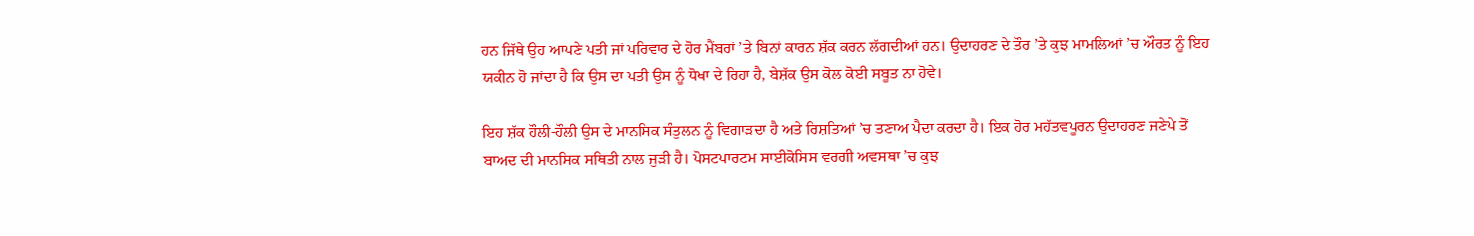ਹਨ ਜਿੱਥੇ ਉਹ ਆਪਣੇ ਪਤੀ ਜਾਂ ਪਰਿਵਾਰ ਦੇ ਹੋਰ ਮੈਂਬਰਾਂ ’ਤੇ ਬਿਨਾਂ ਕਾਰਨ ਸ਼ੱਕ ਕਰਨ ਲੱਗਦੀਆਂ ਹਨ। ਉਦਾਹਰਣ ਦੇ ਤੌਰ ’ਤੇ ਕੁਝ ਮਾਮਲਿਆਂ ’ਚ ਔਰਤ ਨੂੰ ਇਹ ਯਕੀਨ ਹੋ ਜਾਂਦਾ ਹੈ ਕਿ ਉਸ ਦਾ ਪਤੀ ਉਸ ਨੂੰ ਧੋਖਾ ਦੇ ਰਿਹਾ ਹੈ, ਬੇਸ਼ੱਕ ਉਸ ਕੋਲ ਕੋਈ ਸਬੂਤ ਨਾ ਹੋਵੇ।

ਇਹ ਸ਼ੱਕ ਹੌਲੀ-ਹੌਲੀ ਉਸ ਦੇ ਮਾਨਸਿਕ ਸੰਤੁਲਨ ਨੂੰ ਵਿਗਾੜਦਾ ਹੈ ਅਤੇ ਰਿਸ਼ਤਿਆਂ ’ਚ ਤਣਾਅ ਪੈਦਾ ਕਰਦਾ ਹੈ। ਇਕ ਹੋਰ ਮਹੱਤਵਪੂਰਨ ਉਦਾਹਰਣ ਜਣੇਪੇ ਤੋਂ ਬਾਅਦ ਦੀ ਮਾਨਸਿਕ ਸਥਿਤੀ ਨਾਲ ਜੁੜੀ ਹੈ। ਪੋਸਟਪਾਰਟਮ ਸਾਈਕੋਸਿਸ ਵਰਗੀ ਅਵਸਥਾ ’ਚ ਕੁਝ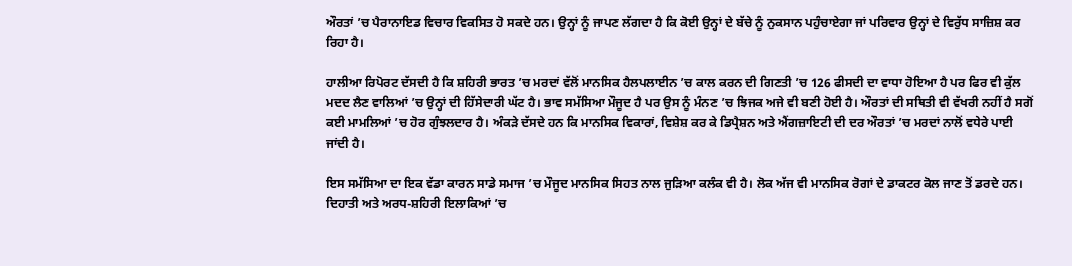ਔਰਤਾਂ ’ਚ ਪੈਰਾਨਾਇਡ ਵਿਚਾਰ ਵਿਕਸਿਤ ਹੋ ਸਕਦੇ ਹਨ। ਉਨ੍ਹਾਂ ਨੂੰ ਜਾਪਣ ਲੱਗਦਾ ਹੈ ਕਿ ਕੋਈ ਉਨ੍ਹਾਂ ਦੇ ਬੱਚੇ ਨੂੰ ਨੁਕਸਾਨ ਪਹੁੰਚਾਏਗਾ ਜਾਂ ਪਰਿਵਾਰ ਉਨ੍ਹਾਂ ਦੇ ਵਿਰੁੱਧ ਸਾਜ਼ਿਸ਼ ਕਰ ਰਿਹਾ ਹੈ।

ਹਾਲੀਆ ਰਿਪੋਰਟ ਦੱਸਦੀ ਹੈ ਕਿ ਸ਼ਹਿਰੀ ਭਾਰਤ ’ਚ ਮਰਦਾਂ ਵੱਲੋਂ ਮਾਨਸਿਕ ਹੈਲਪਲਾਈਨ ’ਚ ਕਾਲ ਕਰਨ ਦੀ ਗਿਣਤੀ ’ਚ 126 ਫੀਸਦੀ ਦਾ ਵਾਧਾ ਹੋਇਆ ਹੈ ਪਰ ਫਿਰ ਵੀ ਕੁੱਲ ਮਦਦ ਲੈਣ ਵਾਲਿਆਂ ’ਚ ਉਨ੍ਹਾਂ ਦੀ ਹਿੱਸੇਦਾਰੀ ਘੱਟ ਹੈ। ਭਾਵ ਸਮੱਸਿਆ ਮੌਜੂਦ ਹੈ ਪਰ ਉਸ ਨੂੰ ਮੰਨਣ ’ਚ ਝਿਜਕ ਅਜੇ ਵੀ ਬਣੀ ਹੋਈ ਹੈ। ਔਰਤਾਂ ਦੀ ਸਥਿਤੀ ਵੀ ਵੱਖਰੀ ਨਹੀਂ ਹੈ ਸਗੋਂ ਕਈ ਮਾਮਲਿਆਂ ’ਚ ਹੋਰ ਗੁੰਝਲਦਾਰ ਹੈ। ਅੰਕੜੇ ਦੱਸਦੇ ਹਨ ਕਿ ਮਾਨਸਿਕ ਵਿਕਾਰਾਂ, ਵਿਸ਼ੇਸ਼ ਕਰ ਕੇ ਡਿਪ੍ਰੈਸ਼ਨ ਅਤੇ ਐਂਗਜ਼ਾਇਟੀ ਦੀ ਦਰ ਔਰਤਾਂ ’ਚ ਮਰਦਾਂ ਨਾਲੋਂ ਵਧੇਰੇ ਪਾਈ ਜਾਂਦੀ ਹੈ।

ਇਸ ਸਮੱਸਿਆ ਦਾ ਇਕ ਵੱਡਾ ਕਾਰਨ ਸਾਡੇ ਸਮਾਜ ’ਚ ਮੌਜੂਦ ਮਾਨਸਿਕ ਸਿਹਤ ਨਾਲ ਜੁੜਿਆ ਕਲੰਕ ਵੀ ਹੈ। ਲੋਕ ਅੱਜ ਵੀ ਮਾਨਸਿਕ ਰੋਗਾਂ ਦੇ ਡਾਕਟਰ ਕੋਲ ਜਾਣ ਤੋਂ ਡਰਦੇ ਹਨ। ਦਿਹਾਤੀ ਅਤੇ ਅਰਧ-ਸ਼ਹਿਰੀ ਇਲਾਕਿਆਂ ’ਚ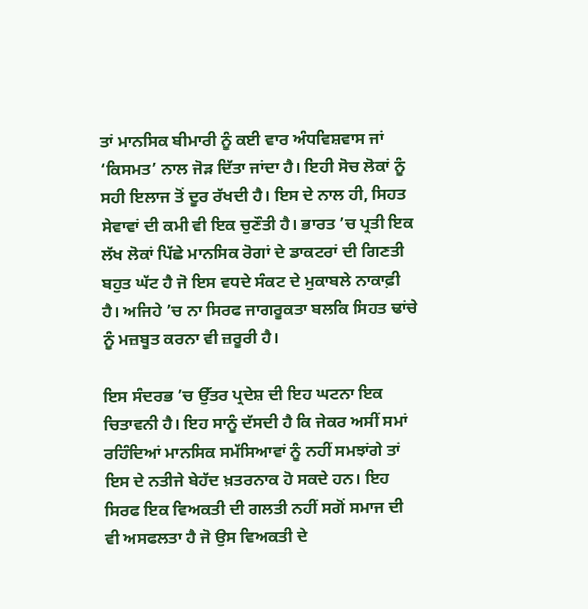ਤਾਂ ਮਾਨਸਿਕ ਬੀਮਾਰੀ ਨੂੰ ਕਈ ਵਾਰ ਅੰਧਵਿਸ਼ਵਾਸ ਜਾਂ ‘ਕਿਸਮਤ’ ਨਾਲ ਜੋੜ ਦਿੱਤਾ ਜਾਂਦਾ ਹੈ। ਇਹੀ ਸੋਚ ਲੋਕਾਂ ਨੂੰ ਸਹੀ ਇਲਾਜ ਤੋਂ ਦੂਰ ਰੱਖਦੀ ਹੈ। ਇਸ ਦੇ ਨਾਲ ਹੀ, ਸਿਹਤ ਸੇਵਾਵਾਂ ਦੀ ਕਮੀ ਵੀ ਇਕ ਚੁਣੌਤੀ ਹੈ। ਭਾਰਤ ’ਚ ਪ੍ਰਤੀ ਇਕ ਲੱਖ ਲੋਕਾਂ ਪਿੱਛੇ ਮਾਨਸਿਕ ਰੋਗਾਂ ਦੇ ਡਾਕਟਰਾਂ ਦੀ ਗਿਣਤੀ ਬਹੁਤ ਘੱਟ ਹੈ ਜੋ ਇਸ ਵਧਦੇ ਸੰਕਟ ਦੇ ਮੁਕਾਬਲੇ ਨਾਕਾਫ਼ੀ ਹੈ। ਅਜਿਹੇ ’ਚ ਨਾ ਸਿਰਫ ਜਾਗਰੂਕਤਾ ਬਲਕਿ ਸਿਹਤ ਢਾਂਚੇ ਨੂੰ ਮਜ਼ਬੂਤ ਕਰਨਾ ਵੀ ਜ਼ਰੂਰੀ ਹੈ।

ਇਸ ਸੰਦਰਭ ’ਚ ਉੱਤਰ ਪ੍ਰਦੇਸ਼ ਦੀ ਇਹ ਘਟਨਾ ਇਕ ਚਿਤਾਵਨੀ ਹੈ। ਇਹ ਸਾਨੂੰ ਦੱਸਦੀ ਹੈ ਕਿ ਜੇਕਰ ਅਸੀਂ ਸਮਾਂ ਰਹਿੰਦਿਆਂ ਮਾਨਸਿਕ ਸਮੱਸਿਆਵਾਂ ਨੂੰ ਨਹੀਂ ਸਮਝਾਂਗੇ ਤਾਂ ਇਸ ਦੇ ਨਤੀਜੇ ਬੇਹੱਦ ਖ਼ਤਰਨਾਕ ਹੋ ਸਕਦੇ ਹਨ। ਇਹ ਸਿਰਫ ਇਕ ਵਿਅਕਤੀ ਦੀ ਗਲਤੀ ਨਹੀਂ ਸਗੋਂ ਸਮਾਜ ਦੀ ਵੀ ਅਸਫਲਤਾ ਹੈ ਜੋ ਉਸ ਵਿਅਕਤੀ ਦੇ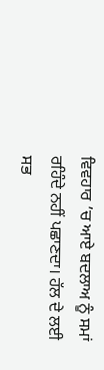ਵਿਵਹਾਰ ’ਚ ਆਏ ਬਦਲਾਅ ਨੂੰ ਸਮਾਂ ਰਹਿੰਦੇ ਨਹੀਂ ਪਛਾਣਦਾ। ਹੱਲ ਦੇ ਲਈ ਸਭ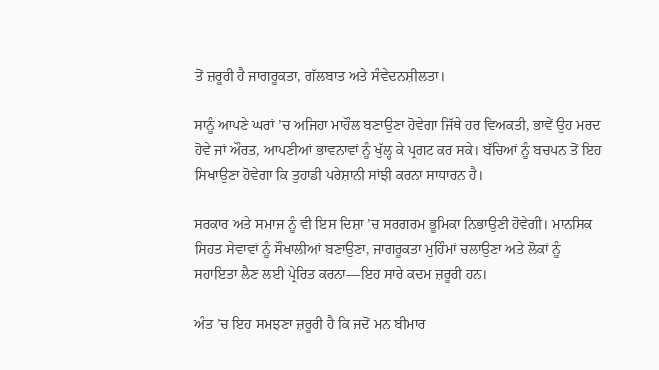ਤੋਂ ਜ਼ਰੂਰੀ ਹੈ ਜਾਗਰੂਕਤਾ, ਗੱਲਬਾਤ ਅਤੇ ਸੰਵੇਦਨਸ਼ੀਲਤਾ।

ਸਾਨੂੰ ਆਪਣੇ ਘਰਾਂ ’ਚ ਅਜਿਹਾ ਮਾਹੌਲ ਬਣਾਉਣਾ ਹੋਵੇਗਾ ਜਿੱਥੇ ਹਰ ਵਿਅਕਤੀ, ਭਾਵੇਂ ਉਹ ਮਰਦ ਹੋਵੇ ਜਾਂ ਔਰਤ, ਆਪਣੀਆਂ ਭਾਵਨਾਵਾਂ ਨੂੰ ਖੁੱਲ੍ਹ ਕੇ ਪ੍ਰਗਟ ਕਰ ਸਕੇ। ਬੱਚਿਆਂ ਨੂੰ ਬਚਪਨ ਤੋਂ ਇਹ ਸਿਖਾਉਣਾ ਹੋਵੇਗਾ ਕਿ ਤੁਹਾਡੀ ਪਰੇਸ਼ਾਨੀ ਸਾਂਝੀ ਕਰਨਾ ਸਾਧਾਰਨ ਹੈ।

ਸਰਕਾਰ ਅਤੇ ਸਮਾਜ ਨੂੰ ਵੀ ਇਸ ਦਿਸ਼ਾ ’ਚ ਸਰਗਰਮ ਭੂਮਿਕਾ ਨਿਭਾਉਣੀ ਹੋਵੇਗੀ। ਮਾਨਸਿਕ ਸਿਹਤ ਸੇਵਾਵਾਂ ਨੂੰ ਸੌਖਾਲੀਆਂ ਬਣਾਉਣਾ, ਜਾਗਰੂਕਤਾ ਮੁਹਿੰਮਾਂ ਚਲਾਉਣਾ ਅਤੇ ਲੋਕਾਂ ਨੂੰ ਸਹਾਇਤਾ ਲੈਣ ਲਈ ਪ੍ਰੇਰਿਤ ਕਰਨਾ—ਇਹ ਸਾਰੇ ਕਦਮ ਜ਼ਰੂਰੀ ਹਨ।

ਅੰਤ ’ਚ ਇਹ ਸਮਝਣਾ ਜ਼ਰੂਰੀ ਹੈ ਕਿ ਜਦੋਂ ਮਨ ਬੀਮਾਰ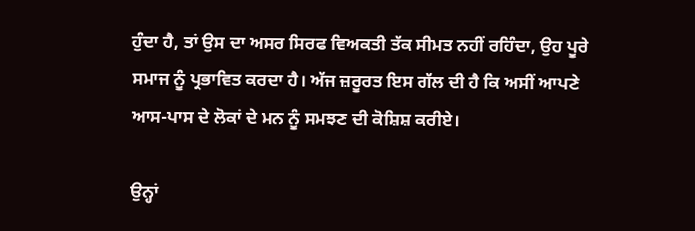ਹੁੰਦਾ ਹੈ, ਤਾਂ ਉਸ ਦਾ ਅਸਰ ਸਿਰਫ ਵਿਅਕਤੀ ਤੱਕ ਸੀਮਤ ਨਹੀਂ ਰਹਿੰਦਾ, ਉਹ ਪੂਰੇ ਸਮਾਜ ਨੂੰ ਪ੍ਰਭਾਵਿਤ ਕਰਦਾ ਹੈ। ਅੱਜ ਜ਼ਰੂਰਤ ਇਸ ਗੱਲ ਦੀ ਹੈ ਕਿ ਅਸੀਂ ਆਪਣੇ ਆਸ-ਪਾਸ ਦੇ ਲੋਕਾਂ ਦੇ ਮਨ ਨੂੰ ਸਮਝਣ ਦੀ ਕੋਸ਼ਿਸ਼ ਕਰੀਏ।

ਉਨ੍ਹਾਂ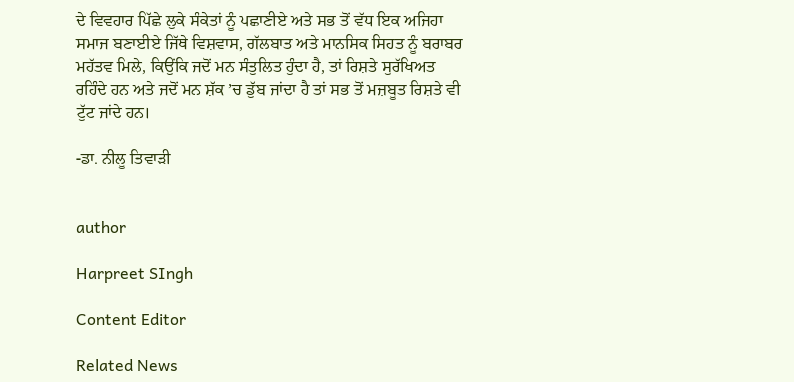ਦੇ ਵਿਵਹਾਰ ਪਿੱਛੇ ਲੁਕੇ ਸੰਕੇਤਾਂ ਨੂੰ ਪਛਾਣੀਏ ਅਤੇ ਸਭ ਤੋਂ ਵੱਧ ਇਕ ਅਜਿਹਾ ਸਮਾਜ ਬਣਾਈਏ ਜਿੱਥੇ ਵਿਸ਼ਵਾਸ, ਗੱਲਬਾਤ ਅਤੇ ਮਾਨਸਿਕ ਸਿਹਤ ਨੂੰ ਬਰਾਬਰ ਮਹੱਤਵ ਮਿਲੇ, ਕਿਉਂਕਿ ਜਦੋਂ ਮਨ ਸੰਤੁਲਿਤ ਹੁੰਦਾ ਹੈ, ਤਾਂ ਰਿਸ਼ਤੇ ਸੁਰੱਖਿਅਤ ਰਹਿੰਦੇ ਹਨ ਅਤੇ ਜਦੋਂ ਮਨ ਸ਼ੱਕ ’ਚ ਡੁੱਬ ਜਾਂਦਾ ਹੈ ਤਾਂ ਸਭ ਤੋਂ ਮਜ਼ਬੂਤ ਰਿਸ਼ਤੇ ਵੀ ਟੁੱਟ ਜਾਂਦੇ ਹਨ।

-ਡਾ. ਨੀਲੂ ਤਿਵਾੜੀ


author

Harpreet SIngh

Content Editor

Related News